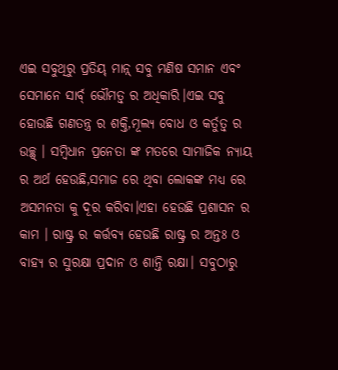ଏଇ ସବୁଥିରୁ ପ୍ରତିୟ୍ ମାନ୍ନ୍ ସବୁ ମଣିଷ ସମାନ ଏବଂ ସେମାନେ ସାର୍ବ୍ ଭୌମତ୍ଵ୍ ର ଅଧିକାରି।ଏଇ ସବୁ ହୋଉଛି ଗଣତନ୍ତ୍ର ର ଶକ୍ତି,ମୂଲ୍ୟ ବୋଧ ଓ କର୍ତୁତ୍ଵ୍ ର ଉଚ୍ଛ୍ଵ୍ । ସମ୍ବିଧାନ ପ୍ରନେତା ଙ୍କ ମତରେ ସାମାଜିକ ନ୍ୟାୟ ର ଅର୍ଥ ହେଉଛି,ସମାଜ ରେ ଥିବା ଲୋକଙ୍କ ମଧ୍ୟ ରେ ଅସମନତା କୁ ଦୂର କରିବା।ଏହା ହେଉଛି ପ୍ରଶାସନ ର କାମ । ରାଷ୍ଟ୍ର ର କର୍ତ୍ତବ୍ୟ ହେଉଛି ରାଷ୍ଟ୍ର ର ଅନ୍ତଃ ଓ ବାହ୍ୟ ର ସୁରକ୍ଷା ପ୍ରଦାନ ଓ ଶାନ୍ତି ରକ୍ଷା। ସବୁଠାରୁ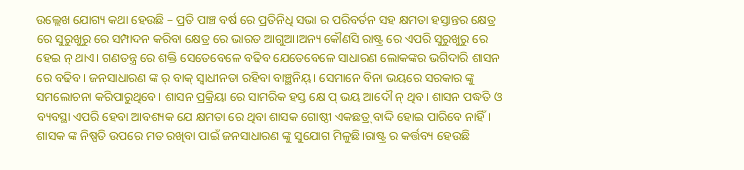ଉଲ୍ଲେଖ ଯୋଗ୍ୟ କଥା ହେଉଛି – ପ୍ରତି ପାଞ୍ଚ ବର୍ଷ ରେ ପ୍ରତିନିଧି ସଭା ର ପରିବର୍ତନ ସହ କ୍ଷମତା ହସ୍ତାନ୍ତର କ୍ଷେତ୍ର ରେ ସୁରୁଖୁରୁ ରେ ସମ୍ପାଦନ କରିବା କ୍ଷେତ୍ର ରେ ଭାରତ ଆଗୁଆ।ଅନ୍ୟ କୌଣସି ରାଷ୍ଟ୍ର ରେ ଏପରି ସୁରୁଖୁରୁ ରେ ହେଇ ନ୍ ଥାଏ। ଗଣତନ୍ତ୍ର ରେ ଶକ୍ତି ସେତେବେଳେ ବଢିବ ଯେତେବେଳେ ସାଧାରଣ ଲୋକଙ୍କର ଭଗିଦାରି ଶାସନ ରେ ବଢିବ। ଜନସାଧାରଣ ଙ୍କ ର୍ ବାକ୍ ସ୍ୱାଧୀନତା ରହିବା ବାଞ୍ଛନିୟ୍। ସେମାନେ ବିନା ଭୟରେ ସରକାର ଙ୍କୁ ସମଲୋଚନା କରିପାରୁଥିବେ। ଶାସନ ପ୍ରକ୍ରିୟା ରେ ସାମରିକ ହସ୍ତ କ୍ଷେ ପ୍ ଭୟ ଆଦୌ ନ୍ ଥିବ। ଶାସନ ପଦ୍ଧତି ଓ ବ୍ୟବସ୍ଥା ଏପରି ହେବା ଆବଶ୍ୟକ ଯେ କ୍ଷମତା ରେ ଥିବା ଶାସକ ଗୋଷ୍ଠୀ ଏକଛତ୍ର୍ ବାଦ୍ଦି ହୋଇ ପାରିବେ ନାହିଁ।
ଶାସକ ଙ୍କ ନିଷ୍ପତି ଉପରେ ମତ ରଖିବା ପାଇଁ ଜନସାଧାରଣ ଙ୍କୁ ସୁଯୋଗ ମିଳୁଛି।ରାଷ୍ଟ୍ର ର କର୍ତ୍ତବ୍ୟ ହେଉଛି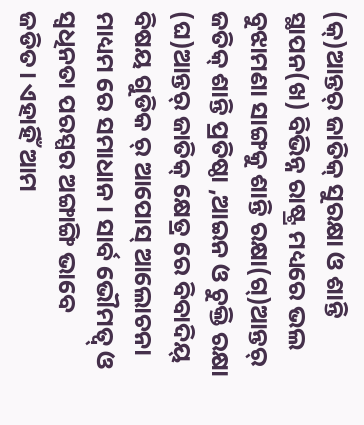(କ୍)ଆନ୍ତର୍ ଜାତିକ୍ ସୁରକ୍ଷା ଓ ଶାନ୍ତି ସ୍ଥାପନ(ଖ) ବିଭିନ୍ନ ରାଷ୍ଟ୍ର ମଧ୍ୟରେ ଭଲ ବୁଝାମଣା ସାଙ୍ଗକୁ ଶାନ୍ତି ରକ୍ଷା(ଗ୍)ଆନ୍ତର୍ ଜତିକ୍ ଶାନ୍ତି ପ୍ରତିଷ୍ଠା ,ଆଇନ ଓ ଚୁକ୍ତି ରକ୍ଷା (ଘ)ଆନ୍ତର୍ ଜାତିକ୍ କ୍ଷେତ୍ର ରେ ବିବାଦିୟ୍ ବିଷୟ ଗୁଡିକ ର୍ ଆପୋସ୍ ଆଲୋଚନା ମାଧ୍ୟମ ରେ ସମାଧାନ। ସାର୍ବ ଭୌମତ୍ଵ୍ ଓ ସ୍ଵଧିନତା ପରସ୍ପର ଅଙ୍ଗାଙ୍ଗି ଭାବେ ଜଡିତ। ଏହାହିଁ ଆମ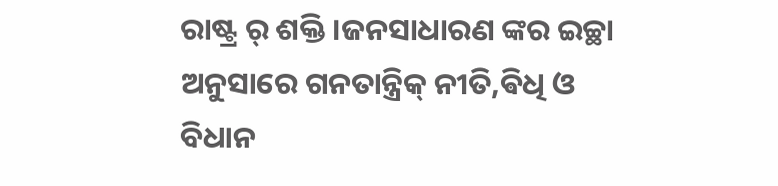ରାଷ୍ଟ୍ର ର୍ ଶକ୍ତି ।ଜନସାଧାରଣ ଙ୍କର ଇଚ୍ଛା ଅନୁସାରେ ଗନତାନ୍ତ୍ରିକ୍ ନୀତି,ଵିଧି ଓ ବିଧାନ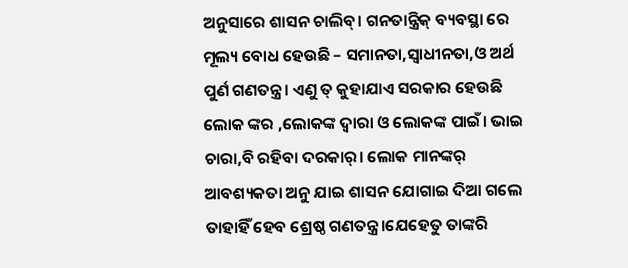ଅନୁସାରେ ଶାସନ ଚାଲିବ୍। ଗନତାନ୍ତ୍ରିକ୍ ବ୍ୟବସ୍ଥା ରେ ମୂଲ୍ୟ ବୋଧ ହେଉଛି – ସମାନତା,ସ୍ୱାଧୀନତା,ଓ ଅର୍ଥ ପୁର୍ଣ ଗଣତନ୍ତ୍ର। ଏଣୁ ତ୍ କୁହାଯାଏ ସରକାର ହେଉଛି ଲୋକ ଙ୍କର ,ଲୋକଙ୍କ ଦ୍ୱାରା ଓ ଲୋକଙ୍କ ପାଇଁ। ଭାଇ ଚାରା,ବି ରହିବା ଦରକାର୍। ଲୋକ ମାନଙ୍କର୍ ଆବଶ୍ୟକତା ଅନୁ ଯାଇ ଶାସନ ଯୋଗାଇ ଦିଆ ଗଲେ ତାହାହିଁ ହେବ ଶ୍ରେଷ୍ଠ ଗଣତନ୍ତ୍ର।ଯେହେତୁ ତାଙ୍କରି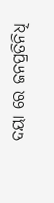ଦୟା ରେ ଜନପ୍ରତିନିଧି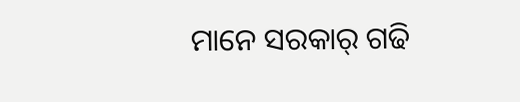ମାନେ ସରକାର୍ ଗଢି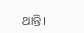ଥାନ୍ତି।